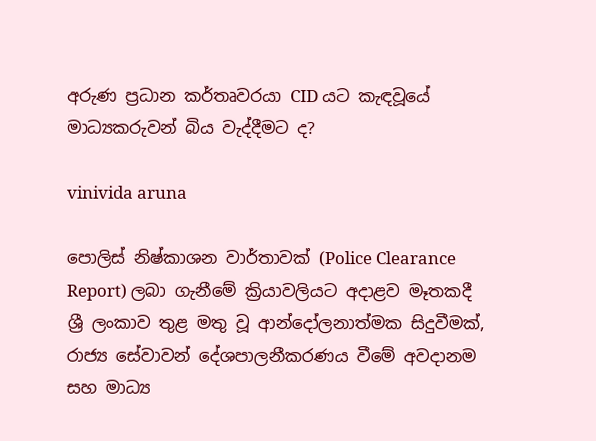අරුණ ප්‍රධාන කර්තෘවරයා CID යට කැඳවූයේ මාධ්‍යකරුවන් බිය වැද්දීමට ද?

vinivida aruna

පොලිස් නිෂ්කාශන වාර්තාවක් (Police Clearance Report) ලබා ගැනීමේ ක්‍රියාවලියට අදාළව මෑතකදී ශ්‍රී ලංකාව තුළ මතු වූ ආන්දෝලනාත්මක සිදුවීමක්, රාජ්‍ය සේවාවන් දේශපාලනීකරණය වීමේ අවදානම සහ මාධ්‍ය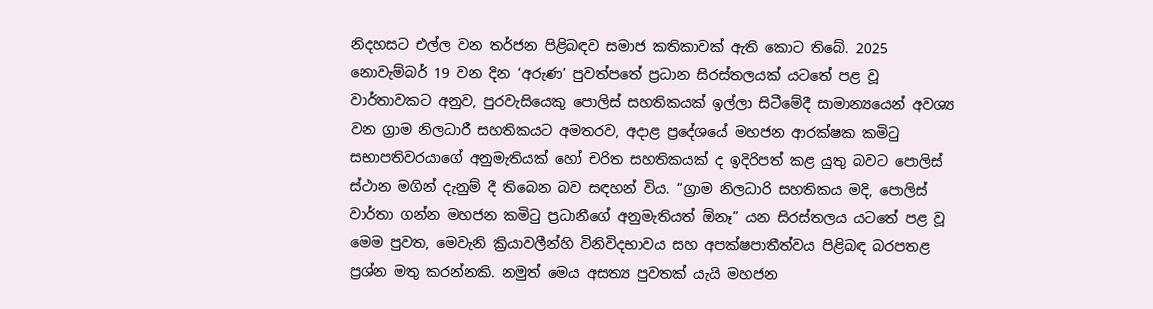නිදහසට එල්ල වන තර්ජන පිළිබඳව සමාජ කතිකාවක් ඇති කොට තිබේ. 2025 නොවැම්බර් 19 වන දින ‘අරුණ’ පුවත්පතේ ප්‍රධාන සිරස්තලයක් යටතේ පළ වූ වාර්තාවකට අනුව, පුරවැසියෙකු පොලිස් සහතිකයක් ඉල්ලා සිටීමේදී සාමාන්‍යයෙන් අවශ්‍ය වන ග්‍රාම නිලධාරී සහතිකයට අමතරව, අදාළ ප්‍රදේශයේ මහජන ආරක්ෂක කමිටු සභාපතිවරයාගේ අනුමැතියක් හෝ චරිත සහතිකයක් ද ඉදිරිපත් කළ යුතු බවට පොලිස් ස්ථාන මගින් දැනුම් දී තිබෙන බව සඳහන් විය. “ග්‍රාම නිලධාරි සහතිකය මදි, පොලිස් වාර්තා ගන්න මහජන කමිටු ප්‍රධානීගේ අනුමැතියත් ඕනෑ” යන සිරස්තලය යටතේ පළ වූ මෙම පුවත, මෙවැනි ක්‍රියාවලීන්හි විනිවිදභාවය සහ අපක්ෂපාතීත්වය පිළිබඳ බරපතළ ප්‍රශ්න මතු කරන්නකි. නමුත් මෙය අසත්‍ය පුවතක් යැයි මහජන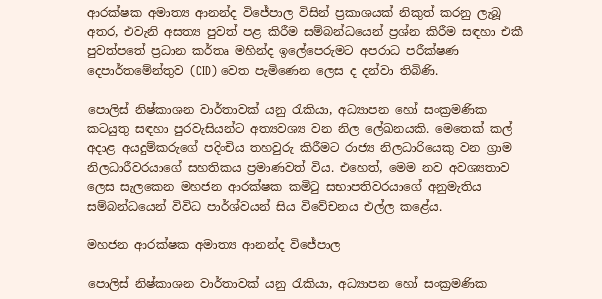ආරක්ෂක අමාත්‍ය ආනන්ද විජේපාල විසින් ප්‍රකාශයක් නිකුත් කරනු ලැබූ අතර, එවැනි අසත්‍ය පුවත් පළ කිරීම සම්බන්ධයෙන් ප්‍රශ්න කිරීම සඳහා එකී පුවත්පතේ ප්‍රධාන කර්තෘ මහින්ද ඉලේපෙරුමට අපරාධ පරීක්ෂණ දෙපාර්තමේන්තුව (CID) වෙත පැමිණෙන ලෙස ද දන්වා තිබිණි.

පොලිස් නිෂ්කාශන වාර්තාවක් යනු රැකියා, අධ්‍යාපන හෝ සංක්‍රමණික කටයුතු සඳහා පුරවැසියන්ට අත්‍යවශ්‍ය වන නිල ලේඛනයකි. මෙතෙක් කල් අදාළ අයදුම්කරුගේ පදිංචිය තහවුරු කිරීමට රාජ්‍ය නිලධාරියෙකු වන ග්‍රාම නිලධාරීවරයාගේ සහතිකය ප්‍රමාණවත් විය. එහෙත්, මෙම නව අවශ්‍යතාව ලෙස සැලකෙන මහජන ආරක්ෂක කමිටු සභාපතිවරයාගේ අනුමැතිය සම්බන්ධයෙන් විවිධ පාර්ශ්වයන් සිය විවේචනය එල්ල කළේය.

මහජන ආරක්ෂක අමාත්‍ය ආනන්ද විජේපාල

පොලිස් නිෂ්කාශන වාර්තාවක් යනු රැකියා, අධ්‍යාපන හෝ සංක්‍රමණික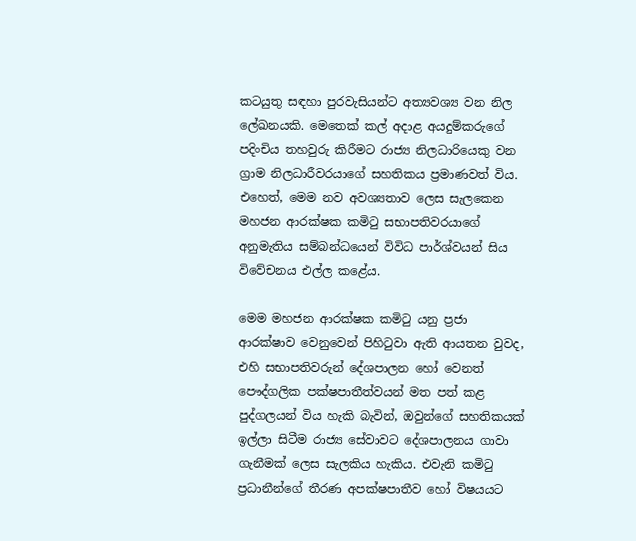කටයුතු සඳහා පුරවැසියන්ට අත්‍යවශ්‍ය වන නිල ලේඛනයකි. මෙතෙක් කල් අදාළ අයදුම්කරුගේ පදිංචිය තහවුරු කිරීමට රාජ්‍ය නිලධාරියෙකු වන ග්‍රාම නිලධාරීවරයාගේ සහතිකය ප්‍රමාණවත් විය. එහෙත්, මෙම නව අවශ්‍යතාව ලෙස සැලකෙන මහජන ආරක්ෂක කමිටු සභාපතිවරයාගේ අනුමැතිය සම්බන්ධයෙන් විවිධ පාර්ශ්වයන් සිය විවේචනය එල්ල කළේය.

මෙම මහජන ආරක්ෂක කමිටු යනු ප්‍රජා ආරක්ෂාව වෙනුවෙන් පිහිටුවා ඇති ආයතන වුවද, එහි සභාපතිවරුන් දේශපාලන හෝ වෙනත් පෞද්ගලික පක්ෂපාතීත්වයන් මත පත් කළ පුද්ගලයන් විය හැකි බැවින්, ඔවුන්ගේ සහතිකයක් ඉල්ලා සිටීම රාජ්‍ය සේවාවට දේශපාලනය ගාවා ගැනීමක් ලෙස සැලකිය හැකිය. එවැනි කමිටු ප්‍රධානීන්ගේ තීරණ අපක්ෂපාතීව හෝ විෂයයට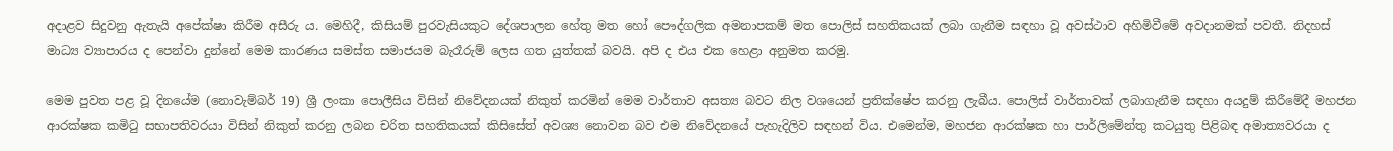අදාළව සිදුවනු ඇතැයි අපේක්ෂා කිරීම අසීරු ය. මෙහිදී, කිසියම් පුරවැසියකුට දේශපාලන හේතු මත හෝ පෞද්ගලික අමනාපකම් මත පොලිස් සහතිකයක් ලබා ගැනීම සඳහා වූ අවස්ථාව අහිමිවීමේ අවදානමක් පවතී. නිදහස් මාධ්‍ය ව්‍යාපාරය ද පෙන්වා දුන්නේ මෙම කාරණය සමස්ත සමාජයම බැරෑරුම් ලෙස ගත යුත්තක් බවයි. අපි ද එය එක හෙළා අනුමත කරමු.

මෙම පුවත පළ වූ දිනයේම (නොවැම්බර් 19) ශ්‍රී ලංකා පොලීසිය විසින් නිවේදනයක් නිකුත් කරමින් මෙම වාර්තාව අසත්‍ය බවට නිල වශයෙන් ප්‍රතික්ෂේප කරනු ලැබීය. පොලිස් වාර්තාවක් ලබාගැනීම සඳහා අයදුම් කිරීමේදී මහජන ආරක්ෂක කමිටු සභාපතිවරයා විසින් නිකුත් කරනු ලබන චරිත සහතිකයක් කිසිසේත් අවශ්‍ය නොවන බව එම නිවේදනයේ පැහැදිලිව සඳහන් විය. එමෙන්ම, මහජන ආරක්ෂක හා පාර්ලිමේන්තු කටයුතු පිළිබඳ අමාත්‍යවරයා ද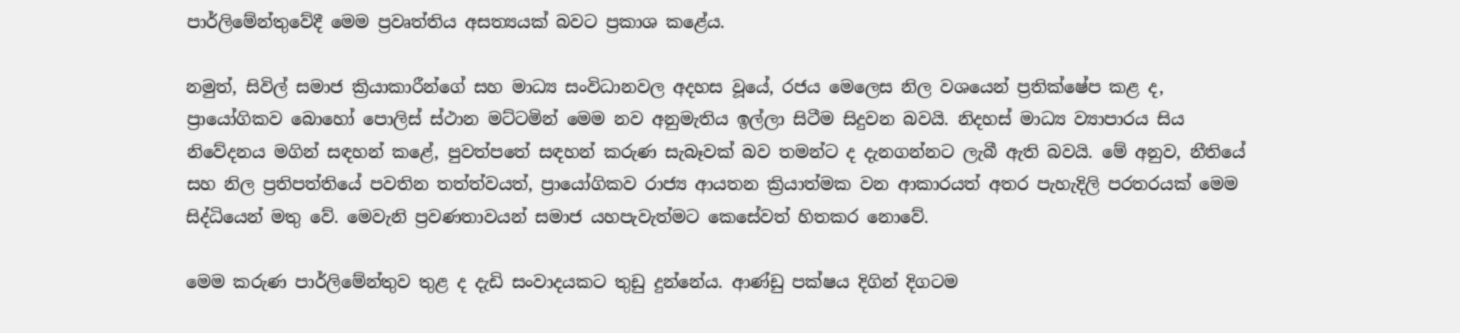පාර්ලිමේන්තුවේදී මෙම ප්‍රවෘත්තිය අසත්‍යයක් බවට ප්‍රකාශ කළේය.

නමුත්, සිවිල් සමාජ ක්‍රියාකාරීන්ගේ සහ මාධ්‍ය සංවිධානවල අදහස වූයේ, රජය මෙලෙස නිල වශයෙන් ප්‍රතික්ෂේප කළ ද, ප්‍රායෝගිකව බොහෝ පොලිස් ස්ථාන මට්ටමින් මෙම නව අනුමැතිය ඉල්ලා සිටීම සිදුවන බවයි. නිදහස් මාධ්‍ය ව්‍යාපාරය සිය නිවේදනය මගින් සඳහන් කළේ, පුවත්පතේ සඳහන් කරුණ සැබෑවක් බව තමන්ට ද දැනගන්නට ලැබී ඇති බවයි. මේ අනුව, නීතියේ සහ නිල ප්‍රතිපත්තියේ පවතින තත්ත්වයත්, ප්‍රායෝගිකව රාජ්‍ය ආයතන ක්‍රියාත්මක වන ආකාරයත් අතර පැහැදිලි පරතරයක් මෙම සිද්ධියෙන් මතු වේ. මෙවැනි ප්‍රවණතාවයන් සමාජ යහපැවැත්මට කෙසේවත් හිතකර නොවේ.

මෙම කරුණ පාර්ලිමේන්තුව තුළ ද දැඩි සංවාදයකට තුඩු දුන්නේය. ආණ්ඩු පක්ෂය දිගින් දිගටම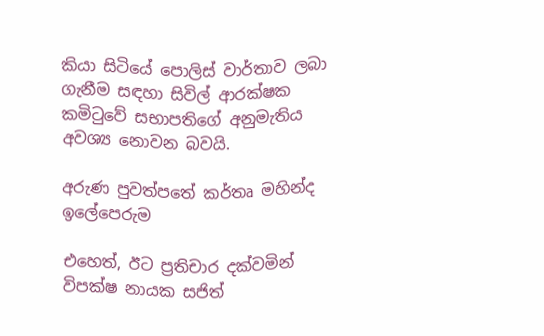කියා සිටියේ පොලිස් වාර්තාව ලබා ගැනීම සඳහා සිවිල් ආරක්ෂක කමිටුවේ සභාපතිගේ අනුමැතිය අවශ්‍ය නොවන බවයි.

අරුණ පුවත්පතේ කර්තෘ මහින්ද ඉලේපෙරුම

එහෙත්, ඊට ප්‍රතිචාර දක්වමින් විපක්ෂ නායක සජිත්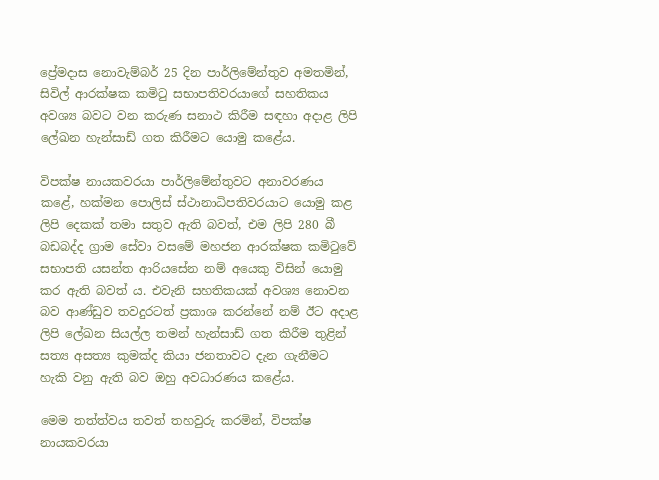ප්‍රේමදාස නොවැම්බර් 25 දින පාර්ලිමේන්තුව අමතමින්, සිවිල් ආරක්ෂක කමිටු සභාපතිවරයාගේ සහතිකය අවශ්‍ය බවට වන කරුණ සනාථ කිරීම සඳහා අදාළ ලිපි ලේඛන හැන්සාඩ් ගත කිරීමට යොමු කළේය.

විපක්ෂ නායකවරයා පාර්ලිමේන්තුවට අනාවරණය කළේ, හක්මන පොලිස් ස්ථානාධිපතිවරයාට යොමු කළ ලිපි දෙකක් තමා සතුව ඇති බවත්, එම ලිපි 280 බී බඩබද්ද ග්‍රාම සේවා වසමේ මහජන ආරක්ෂක කමිටුවේ සභාපති යසන්ත ආරියසේන නම් අයෙකු විසින් යොමු කර ඇති බවත් ය. එවැනි සහතිකයක් අවශ්‍ය නොවන බව ආණ්ඩුව තවදුරටත් ප්‍රකාශ කරන්නේ නම් ඊට අදාළ ලිපි ලේඛන සියල්ල තමන් හැන්සාඩ් ගත කිරීම තුළින් සත්‍ය අසත්‍ය කුමක්ද කියා ජනතාවට දැන ගැනීමට හැකි වනු ඇති බව ඔහු අවධාරණය කළේය.

මෙම තත්ත්වය තවත් තහවුරු කරමින්, විපක්ෂ නායකවරයා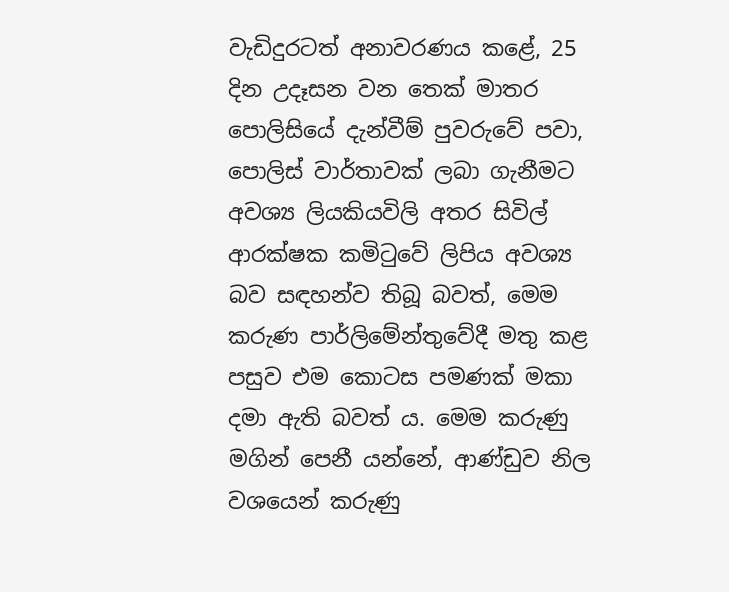වැඩිදුරටත් අනාවරණය කළේ, 25 දින උදෑසන වන තෙක් මාතර පොලිසියේ දැන්වීම් පුවරුවේ පවා, පොලිස් වාර්තාවක් ලබා ගැනීමට අවශ්‍ය ලියකියවිලි අතර සිවිල් ආරක්ෂක කමිටුවේ ලිපිය අවශ්‍ය බව සඳහන්ව තිබූ බවත්, මෙම කරුණ පාර්ලිමේන්තුවේදී මතු කළ පසුව එම කොටස පමණක් මකා දමා ඇති බවත් ය. මෙම කරුණු මගින් පෙනී යන්නේ, ආණ්ඩුව නිල වශයෙන් කරුණු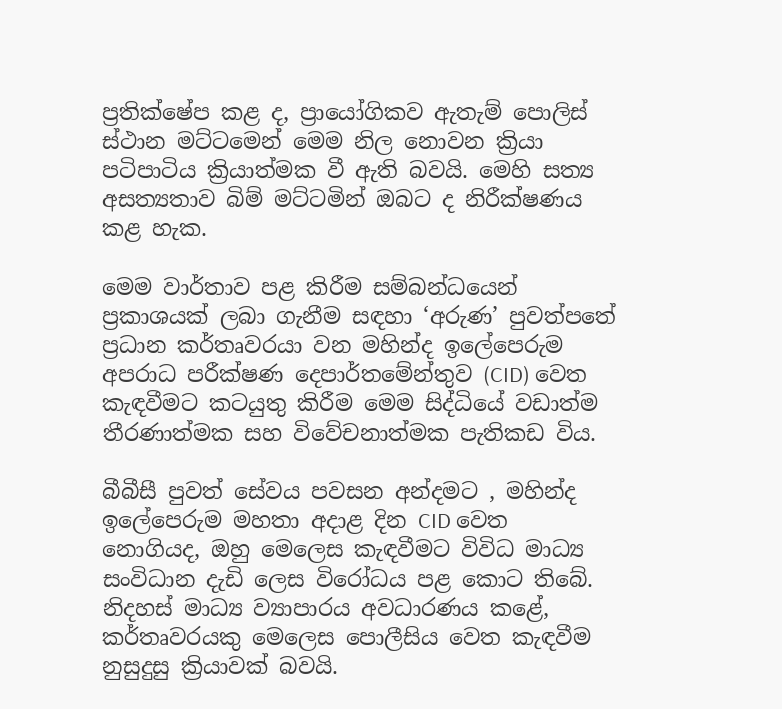ප්‍රතික්ෂේප කළ ද, ප්‍රායෝගිකව ඇතැම් පොලිස් ස්ථාන මට්ටමෙන් මෙම නිල නොවන ක්‍රියා පටිපාටිය ක්‍රියාත්මක වී ඇති බවයි. මෙහි සත්‍ය අසත්‍යතාව බිම් මට්ටමින් ඔබට ද නිරීක්ෂණය කළ හැක.

මෙම වාර්තාව පළ කිරීම සම්බන්ධයෙන් ප්‍රකාශයක් ලබා ගැනීම සඳහා ‘අරුණ’ පුවත්පතේ ප්‍රධාන කර්තෘවරයා වන මහින්ද ඉලේපෙරුම අපරාධ පරීක්ෂණ දෙපාර්තමේන්තුව (CID) වෙත කැඳවීමට කටයුතු කිරීම මෙම සිද්ධියේ වඩාත්ම තීරණාත්මක සහ විවේචනාත්මක පැතිකඩ විය.

බීබීසී පුවත් සේවය පවසන අන්දමට , මහින්ද ඉලේපෙරුම මහතා අදාළ දින CID වෙත නොගියද, ඔහු මෙලෙස කැඳවීමට විවිධ මාධ්‍ය සංවිධාන දැඩි ලෙස විරෝධය පළ කොට තිබේ. නිදහස් මාධ්‍ය ව්‍යාපාරය අවධාරණය කළේ, කර්තෘවරයකු මෙලෙස පොලීසිය වෙත කැඳවීම නුසුදුසු ක්‍රියාවක් බවයි.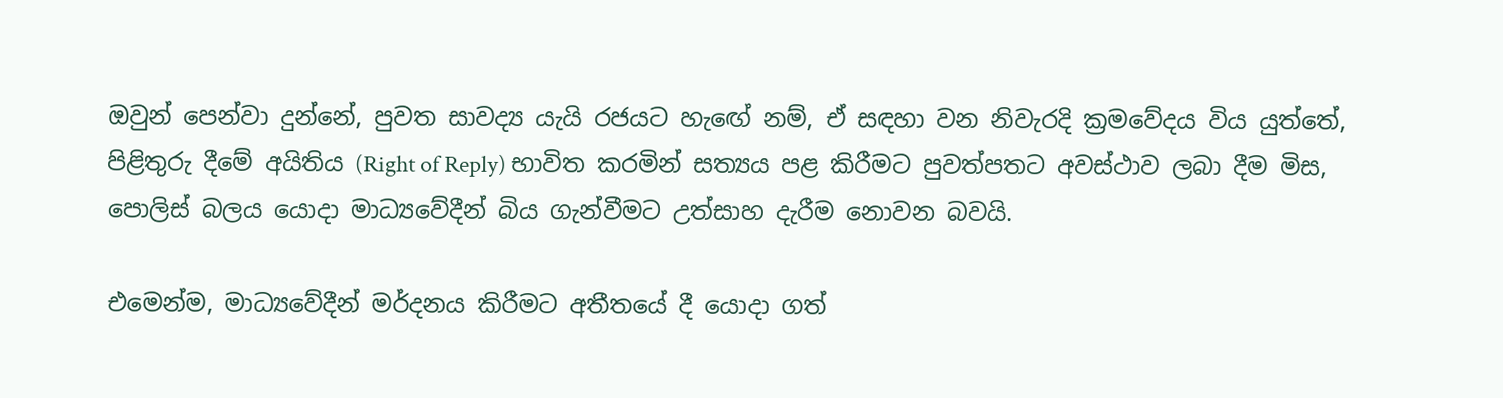ඔවුන් පෙන්වා දුන්නේ, පුවත සාවද්‍ය යැයි රජයට හැඟේ නම්, ඒ සඳහා වන නිවැරදි ක්‍රමවේදය විය යුත්තේ, පිළිතුරු දීමේ අයිතිය (Right of Reply) භාවිත කරමින් සත්‍යය පළ කිරීමට පුවත්පතට අවස්ථාව ලබා දීම මිස, පොලිස් බලය යොදා මාධ්‍යවේදීන් බිය ගැන්වීමට උත්සාහ දැරීම නොවන බවයි.

එමෙන්ම, මාධ්‍යවේදීන් මර්දනය කිරීමට අතීතයේ දී යොදා ගත්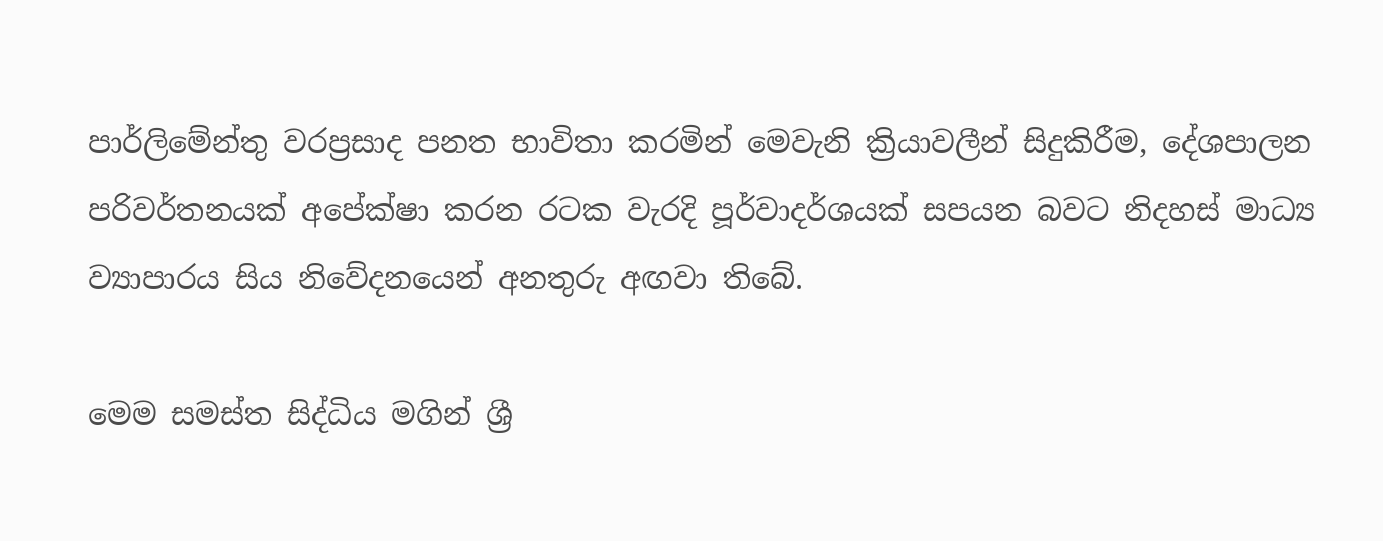පාර්ලිමේන්තු වරප්‍රසාද පනත භාවිතා කරමින් මෙවැනි ක්‍රියාවලීන් සිදුකිරීම, දේශපාලන පරිවර්තනයක් අපේක්ෂා කරන රටක වැරදි පූර්වාදර්ශයක් සපයන බවට නිදහස් මාධ්‍ය ව්‍යාපාරය සිය නිවේදනයෙන් අනතුරු අඟවා තිබේ.

මෙම සමස්ත සිද්ධිය මගින් ශ්‍රී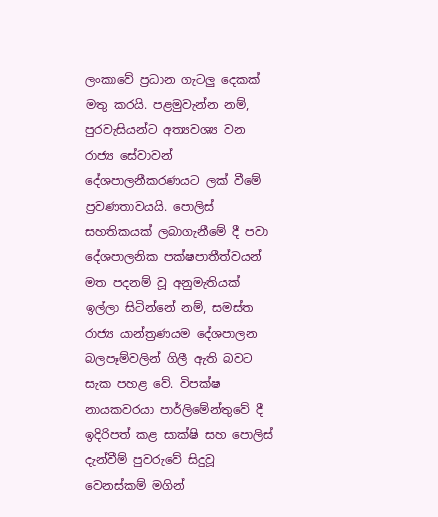ලංකාවේ ප්‍රධාන ගැටලු දෙකක් මතු කරයි. පළමුවැන්න නම්, පුරවැසියන්ට අත්‍යවශ්‍ය වන රාජ්‍ය සේවාවන් දේශපාලනීකරණයට ලක් වීමේ ප්‍රවණතාවයයි. පොලිස් සහතිකයක් ලබාගැනීමේ දී පවා දේශපාලනික පක්ෂපාතීත්වයන් මත පදනම් වූ අනුමැතියක් ඉල්ලා සිටින්නේ නම්, සමස්ත රාජ්‍ය යාන්ත්‍රණයම දේශපාලන බලපෑම්වලින් ගිලී ඇති බවට සැක පහළ වේ. විපක්ෂ නායකවරයා පාර්ලිමේන්තුවේ දී ඉදිරිපත් කළ සාක්ෂි සහ පොලිස් දැන්වීම් පුවරුවේ සිදුවූ වෙනස්කම් මගින්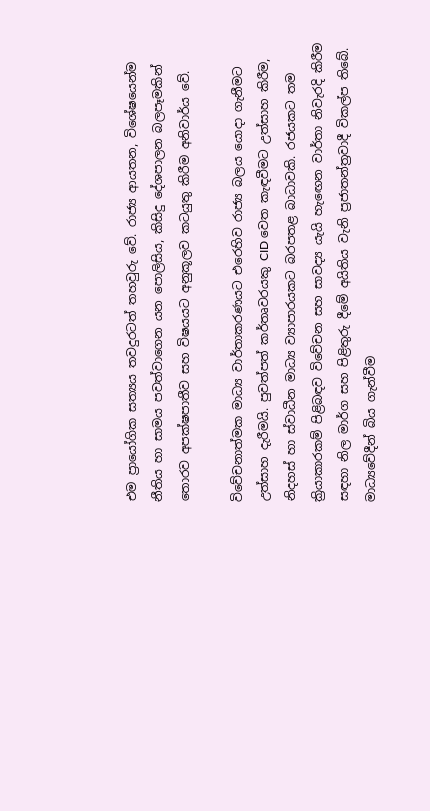එම ප්‍රායෝගික සත්‍යය තවදුරටත් තහවුරු වේ. රාජ්‍ය ආයතන, විශේෂයෙන්ම නීතිය හා සාමය පවත්වාගෙන යන පොලිසිය, කිසිදු දේශපාලන බලපෑමකින් තොරව අපක්ෂපාතීව සහ විෂයයට අනුකූලව කටයුතු කිරීම අනිවාර්ය වේ.

විවේචනාත්මක මාධ්‍ය වාර්තාකරණයට එරෙහිව රාජ්‍ය බලය යොදා ගැනීමට උත්සාහ දැරීමයි. පුවත්පත් කර්තෘවරයකු CID වෙත කැඳවීමට උත්සාහ කිරීම, නිදහස් හා ස්වාධීන මාධ්‍ය ව්‍යාපාරයකට බරපතළ බාධාවකි. රජයකට තම ක්‍රියාකාරකම් පිළිබඳව විවේචන සහ සාවද්‍ය යැයි හැඟෙන වාර්තා නිවැරදි කිරීම සඳහා නිල මාර්ග සහ පිළිතුරු දීමේ අයිතිය වැනි ප්‍රජාතන්ත්‍රවාදී විකල්ප තිබේ. මාධ්‍යවේදීන් බිය ගැන්වීම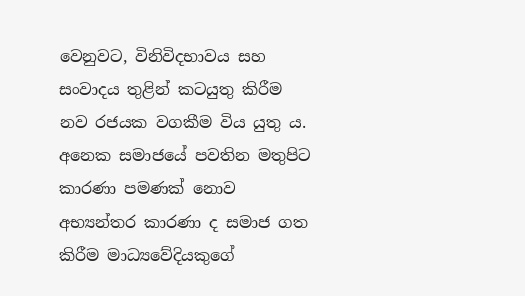වෙනුවට, විනිවිදභාවය සහ සංවාදය තුළින් කටයුතු කිරීම නව රජයක වගකීම විය යුතු ය. අනෙක සමාජයේ පවතින මතුපිට කාරණා පමණක් නොව අභ්‍යන්තර කාරණා ද සමාජ ගත කිරීම මාධ්‍යවේදියකුගේ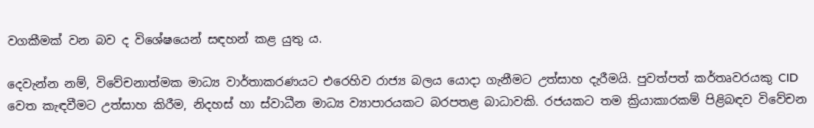වගකීමක් වන බව ද විශේෂයෙන් සඳහන් කළ යුතු ය.

දෙවැන්න නම්, විවේචනාත්මක මාධ්‍ය වාර්තාකරණයට එරෙහිව රාජ්‍ය බලය යොදා ගැනීමට උත්සාහ දැරීමයි. පුවත්පත් කර්තෘවරයකු CID වෙත කැඳවීමට උත්සාහ කිරීම, නිදහස් හා ස්වාධීන මාධ්‍ය ව්‍යාපාරයකට බරපතළ බාධාවකි. රජයකට තම ක්‍රියාකාරකම් පිළිබඳව විවේචන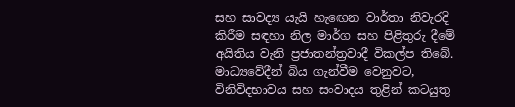සහ සාවද්‍ය යැයි හැඟෙන වාර්තා නිවැරදි කිරීම සඳහා නිල මාර්ග සහ පිළිතුරු දීමේ අයිතිය වැනි ප්‍රජාතන්ත්‍රවාදී විකල්ප තිබේ. මාධ්‍යවේදීන් බිය ගැන්වීම වෙනුවට, විනිවිදභාවය සහ සංවාදය තුළින් කටයුතු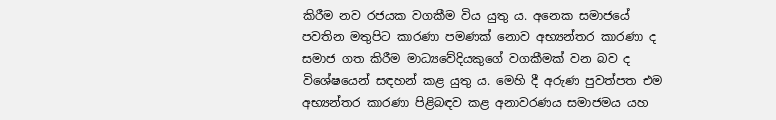කිරීම නව රජයක වගකීම විය යුතු ය. අනෙක සමාජයේ පවතින මතුපිට කාරණා පමණක් නොව අභ්‍යන්තර කාරණා ද සමාජ ගත කිරීම මාධ්‍යවේදියකුගේ වගකීමක් වන බව ද විශේෂයෙන් සඳහන් කළ යුතු ය. මෙහි දී අරුණ පුවත්පත එම අභ්‍යන්තර කාරණා පිළිබඳව කළ අනාවරණය සමාජමය යහ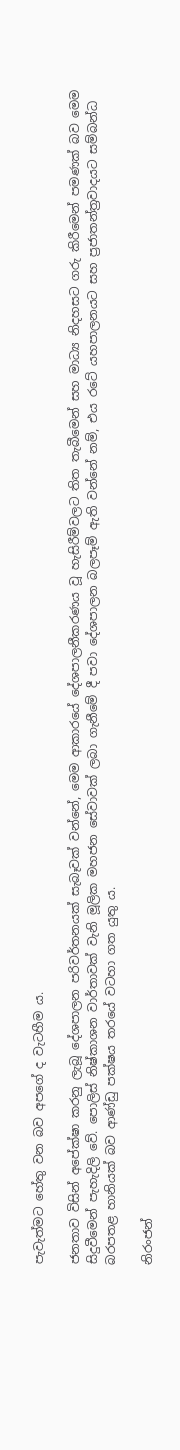පැවැත්මට හේතු වන බව අපගේ ද වැටහීම ය.

ජනතාව විසින් අපේක්ෂා කරනු ලැබූ දේශපාලන පරිවර්තනයක් සැබෑවක් වන්නේ, මෙම ආකාරයේ දේශපාලනීකරණය වූ හැසිරීම්වලට තිත තැබීමෙන් සහ මාධ්‍ය නිදහසට ගරු කිරීමෙන් පමණක් බව මෙම සිදුවීමෙන් පැහැදිලි වේ. පොලිස් නිෂ්කාශන වාර්තාවක් වැනි මූලික මහජන සේවාවක් ලබා ගැනීමේ දී පවා දේශපාලන බලපෑම් ඇති වන්නේ නම්, එය රටේ යහපාලනයට සහ ප්‍රජාතන්ත්‍රවාදයට සම්බන්ධ බරපතළ හානියක් බව ආණ්ඩු පක්ෂය තරයේ වටහා ගත යුතු ය.

නිරංජන්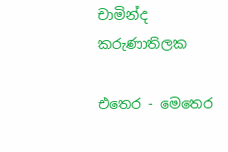චාමින්ද කරුණාතිලක

එතෙර - මෙතෙර